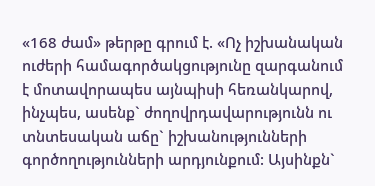«168 ժամ» թերթը գրում է. «Ոչ իշխանական ուժերի համագործակցությունը զարգանում է մոտավորապես այնպիսի հեռանկարով, ինչպես, ասենք` ժողովրդավարությունն ու տնտեսական աճը` իշխանությունների գործողությունների արդյունքում: Այսինքն`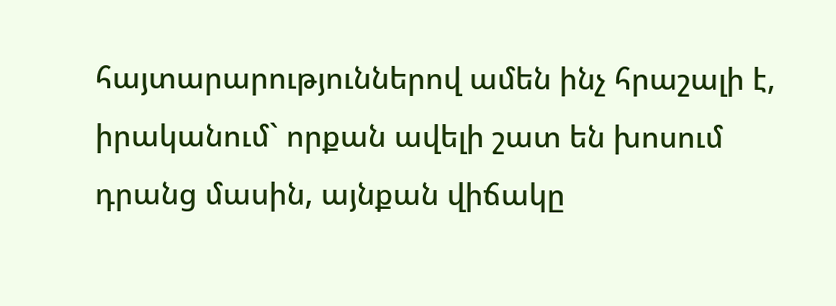հայտարարություններով ամեն ինչ հրաշալի է, իրականում` որքան ավելի շատ են խոսում դրանց մասին, այնքան վիճակը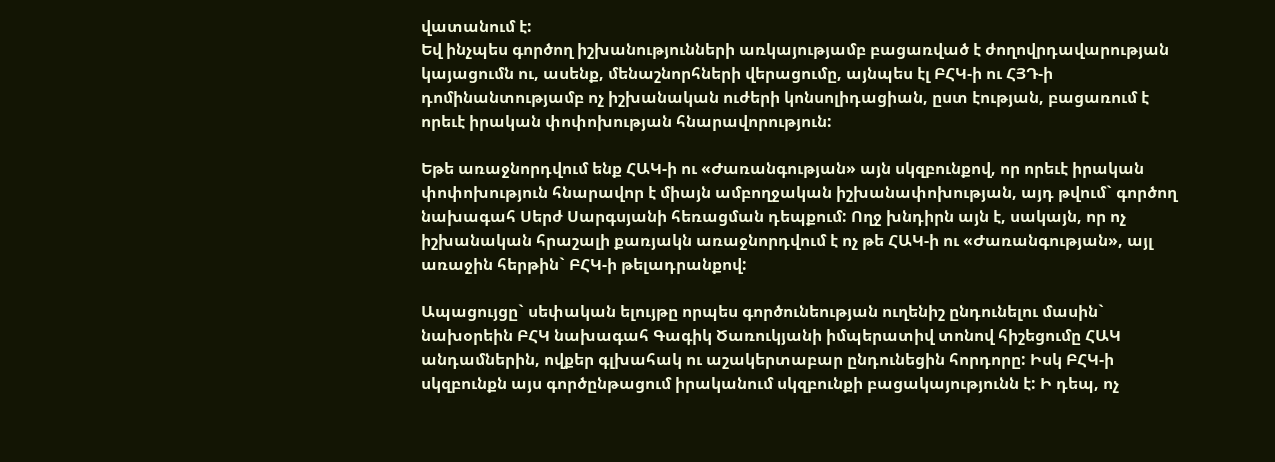վատանում է:
Եվ ինչպես գործող իշխանությունների առկայությամբ բացառված է ժողովրդավարության կայացումն ու, ասենք, մենաշնորհների վերացումը, այնպես էլ ԲՀԿ-ի ու ՀՅԴ-ի դոմինանտությամբ ոչ իշխանական ուժերի կոնսոլիդացիան, ըստ էության, բացառում է որեւէ իրական փոփոխության հնարավորություն:

Եթե առաջնորդվում ենք ՀԱԿ-ի ու «Ժառանգության» այն սկզբունքով, որ որեւէ իրական փոփոխություն հնարավոր է միայն ամբողջական իշխանափոխության, այդ թվում` գործող նախագահ Սերժ Սարգսյանի հեռացման դեպքում: Ողջ խնդիրն այն է, սակայն, որ ոչ իշխանական հրաշալի քառյակն առաջնորդվում է ոչ թե ՀԱԿ-ի ու «Ժառանգության», այլ առաջին հերթին` ԲՀԿ-ի թելադրանքով:

Ապացույցը` սեփական ելույթը որպես գործունեության ուղենիշ ընդունելու մասին` նախօրեին ԲՀԿ նախագահ Գագիկ Ծառուկյանի իմպերատիվ տոնով հիշեցումը ՀԱԿ անդամներին, ովքեր գլխահակ ու աշակերտաբար ընդունեցին հորդորը: Իսկ ԲՀԿ-ի սկզբունքն այս գործընթացում իրականում սկզբունքի բացակայությունն է: Ի դեպ, ոչ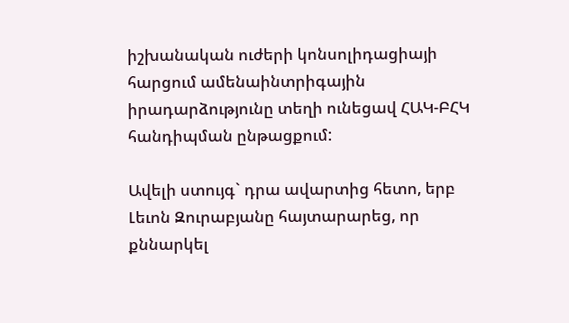իշխանական ուժերի կոնսոլիդացիայի հարցում ամենաինտրիգային իրադարձությունը տեղի ունեցավ ՀԱԿ-ԲՀԿ հանդիպման ընթացքում:

Ավելի ստույգ` դրա ավարտից հետո, երբ Լեւոն Զուրաբյանը հայտարարեց, որ քննարկել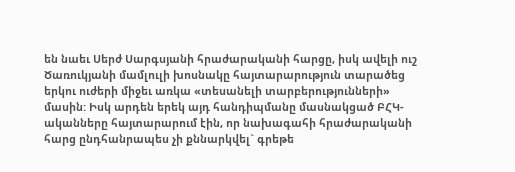են նաեւ Սերժ Սարգսյանի հրաժարականի հարցը, իսկ ավելի ուշ Ծառուկյանի մամլուլի խոսնակը հայտարարություն տարածեց երկու ուժերի միջեւ առկա «տեսանելի տարբերությունների» մասին: Իսկ արդեն երեկ այդ հանդիպմանը մասնակցած ԲՀԿ-ականները հայտարարում էին, որ նախագահի հրաժարականի հարց ընդհանրապես չի քննարկվել` գրեթե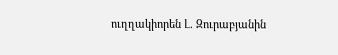ուղղակիորեն Լ. Զուրաբյանին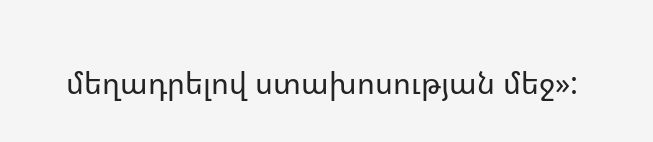մեղադրելով ստախոսության մեջ»: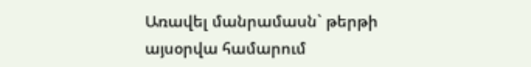Առավել մանրամասն` թերթի այսօրվա համարում